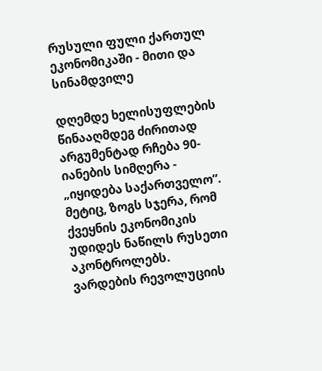რუსული ფული ქართულ ეკონომიკაში - მითი და სინამდვილე

დღემდე ხელისუფლების წინააღმდეგ ძირითად არგუმენტად რჩება 90-იანების სიმღერა - „იყიდება საქართველო”. მეტიც, ზოგს სჯერა, რომ ქვეყნის ეკონომიკის უდიდეს ნაწილს რუსეთი აკონტროლებს.
ვარდების რევოლუციის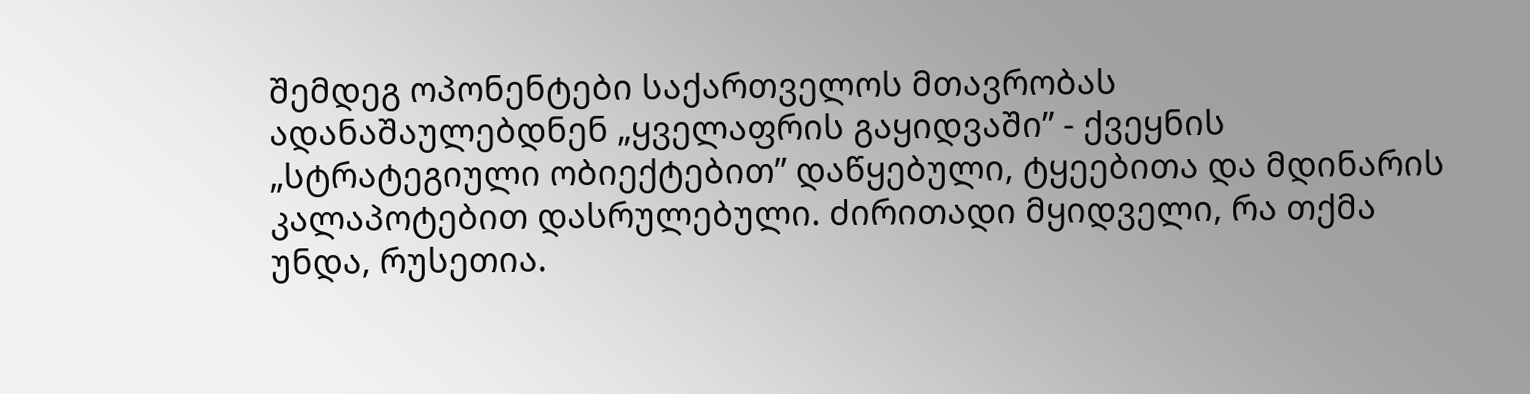შემდეგ ოპონენტები საქართველოს მთავრობას ადანაშაულებდნენ „ყველაფრის გაყიდვაში” - ქვეყნის „სტრატეგიული ობიექტებით” დაწყებული, ტყეებითა და მდინარის კალაპოტებით დასრულებული. ძირითადი მყიდველი, რა თქმა უნდა, რუსეთია.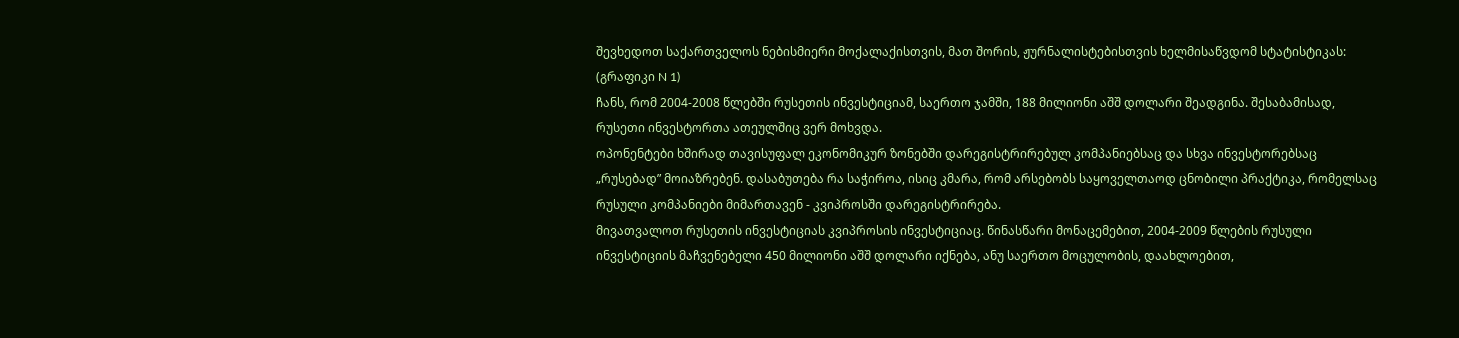შევხედოთ საქართველოს ნებისმიერი მოქალაქისთვის, მათ შორის, ჟურნალისტებისთვის ხელმისაწვდომ სტატისტიკას: (გრაფიკი N 1)
ჩანს, რომ 2004-2008 წლებში რუსეთის ინვესტიციამ, საერთო ჯამში, 188 მილიონი აშშ დოლარი შეადგინა. შესაბამისად, რუსეთი ინვესტორთა ათეულშიც ვერ მოხვდა.
ოპონენტები ხშირად თავისუფალ ეკონომიკურ ზონებში დარეგისტრირებულ კომპანიებსაც და სხვა ინვესტორებსაც „რუსებად” მოიაზრებენ. დასაბუთება რა საჭიროა, ისიც კმარა, რომ არსებობს საყოველთაოდ ცნობილი პრაქტიკა, რომელსაც რუსული კომპანიები მიმართავენ - კვიპროსში დარეგისტრირება.
მივათვალოთ რუსეთის ინვესტიციას კვიპროსის ინვესტიციაც. წინასწარი მონაცემებით, 2004-2009 წლების რუსული ინვესტიციის მაჩვენებელი 450 მილიონი აშშ დოლარი იქნება, ანუ საერთო მოცულობის, დაახლოებით,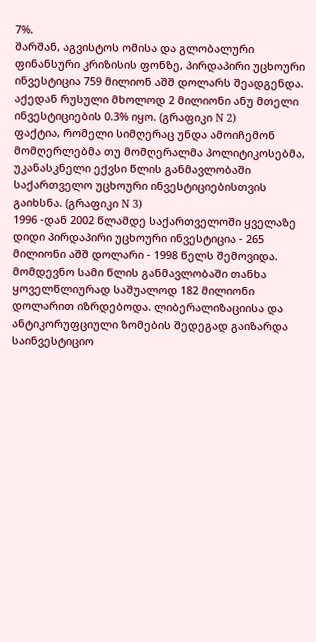7%.
შარშან, აგვისტოს ომისა და გლობალური ფინანსური კრიზისის ფონზე, პირდაპირი უცხოური ინვესტიცია 759 მილიონ აშშ დოლარს შეადგენდა. აქედან რუსული მხოლოდ 2 მილიონი ანუ მთელი ინვესტიციების 0.3% იყო. (გრაფიკი N 2)
ფაქტია, რომელი სიმღერაც უნდა ამოიჩემონ მომღერლებმა თუ მომღერალმა პოლიტიკოსებმა, უკანასკნელი ექვსი წლის განმავლობაში საქართველო უცხოური ინვესტიციებისთვის გაიხსნა. (გრაფიკი N 3)
1996 -დან 2002 წლამდე საქართველოში ყველაზე დიდი პირდაპირი უცხოური ინვესტიცია - 265 მილიონი აშშ დოლარი - 1998 წელს შემოვიდა. მომდევნო სამი წლის განმავლობაში თანხა ყოველწლიურად საშუალოდ 182 მილიონი დოლარით იზრდებოდა. ლიბერალიზაციისა და ანტიკორუფციული ზომების შედეგად გაიზარდა საინვესტიციო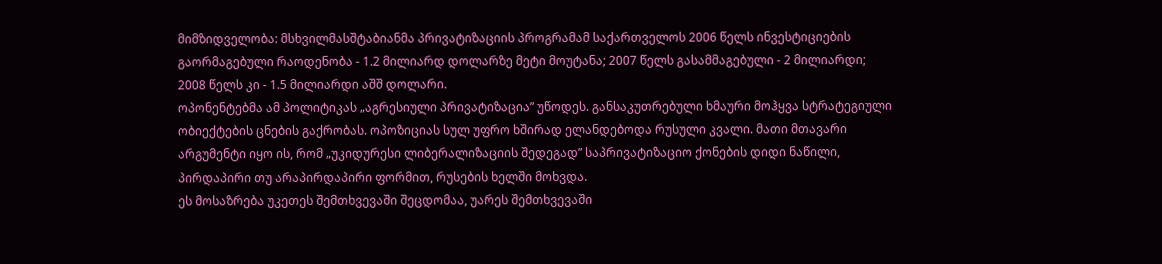მიმზიდველობა: მსხვილმასშტაბიანმა პრივატიზაციის პროგრამამ საქართველოს 2006 წელს ინვესტიციების გაორმაგებული რაოდენობა - 1.2 მილიარდ დოლარზე მეტი მოუტანა; 2007 წელს გასამმაგებული - 2 მილიარდი; 2008 წელს კი - 1.5 მილიარდი აშშ დოლარი.
ოპონენტებმა ამ პოლიტიკას „აგრესიული პრივატიზაცია” უწოდეს. განსაკუთრებული ხმაური მოჰყვა სტრატეგიული ობიექტების ცნების გაქრობას. ოპოზიციას სულ უფრო ხშირად ელანდებოდა რუსული კვალი. მათი მთავარი არგუმენტი იყო ის, რომ „უკიდურესი ლიბერალიზაციის შედეგად” საპრივატიზაციო ქონების დიდი ნაწილი, პირდაპირი თუ არაპირდაპირი ფორმით, რუსების ხელში მოხვდა.
ეს მოსაზრება უკეთეს შემთხვევაში შეცდომაა, უარეს შემთხვევაში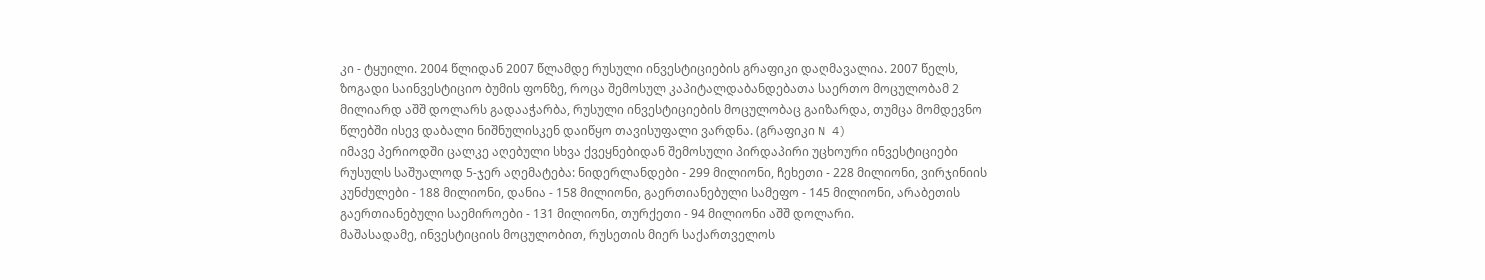კი - ტყუილი. 2004 წლიდან 2007 წლამდე რუსული ინვესტიციების გრაფიკი დაღმავალია. 2007 წელს, ზოგადი საინვესტიციო ბუმის ფონზე, როცა შემოსულ კაპიტალდაბანდებათა საერთო მოცულობამ 2 მილიარდ აშშ დოლარს გადააჭარბა, რუსული ინვესტიციების მოცულობაც გაიზარდა, თუმცა მომდევნო წლებში ისევ დაბალი ნიშნულისკენ დაიწყო თავისუფალი ვარდნა. (გრაფიკი N 4)
იმავე პერიოდში ცალკე აღებული სხვა ქვეყნებიდან შემოსული პირდაპირი უცხოური ინვესტიციები რუსულს საშუალოდ 5-ჯერ აღემატება: ნიდერლანდები - 299 მილიონი, ჩეხეთი - 228 მილიონი, ვირჯინიის კუნძულები - 188 მილიონი, დანია - 158 მილიონი, გაერთიანებული სამეფო - 145 მილიონი, არაბეთის გაერთიანებული საემიროები - 131 მილიონი, თურქეთი - 94 მილიონი აშშ დოლარი.
მაშასადამე, ინვესტიციის მოცულობით, რუსეთის მიერ საქართველოს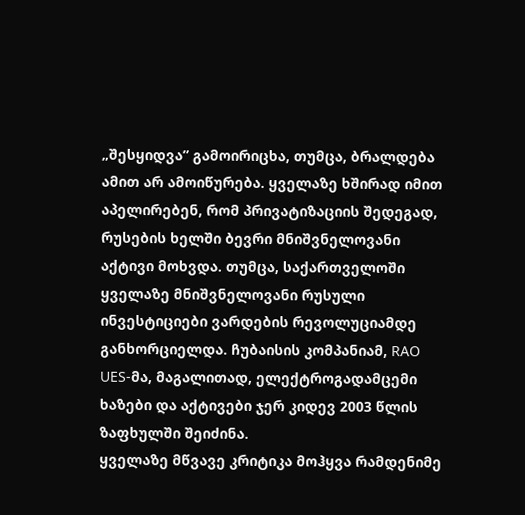„შესყიდვა” გამოირიცხა, თუმცა, ბრალდება ამით არ ამოიწურება. ყველაზე ხშირად იმით აპელირებენ, რომ პრივატიზაციის შედეგად, რუსების ხელში ბევრი მნიშვნელოვანი აქტივი მოხვდა. თუმცა, საქართველოში ყველაზე მნიშვნელოვანი რუსული ინვესტიციები ვარდების რევოლუციამდე განხორციელდა. ჩუბაისის კომპანიამ, RAO UES-მა, მაგალითად, ელექტროგადამცემი ხაზები და აქტივები ჯერ კიდევ 2003 წლის ზაფხულში შეიძინა.
ყველაზე მწვავე კრიტიკა მოჰყვა რამდენიმე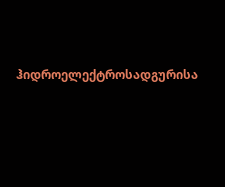ჰიდროელექტროსადგურისა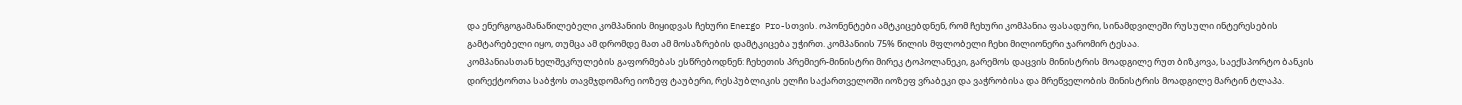და ენერგოგამანაწილებელი კომპანიის მიყიდვას ჩეხური Energo Pro-სთვის. ოპონენტები ამტკიცებდნენ, რომ ჩეხური კომპანია ფასადური, სინამდვილეში რუსული ინტერესების გამტარებელი იყო, თუმცა ამ დრომდე მათ ამ მოსაზრების დამტკიცება უჭირთ. კომპანიის 75% წილის მფლობელი ჩეხი მილიონერი ჯარომირ ტესაა.
კომპანიასთან ხელშეკრულების გაფორმებას ესწრებოდნენ: ჩეხეთის პრემიერ-მინისტრი მირეკ ტოპოლანეკი, გარემოს დაცვის მინისტრის მოადგილე რუთ ბიზკოვა, საექსპორტო ბანკის დირექტორთა საბჭოს თავმჯდომარე იოზეფ ტაუბერი, რესპუბლიკის ელჩი საქართველოში იოზეფ ვრაბეკი და ვაჭრობისა და მრეწველობის მინისტრის მოადგილე მარტინ ტლაპა.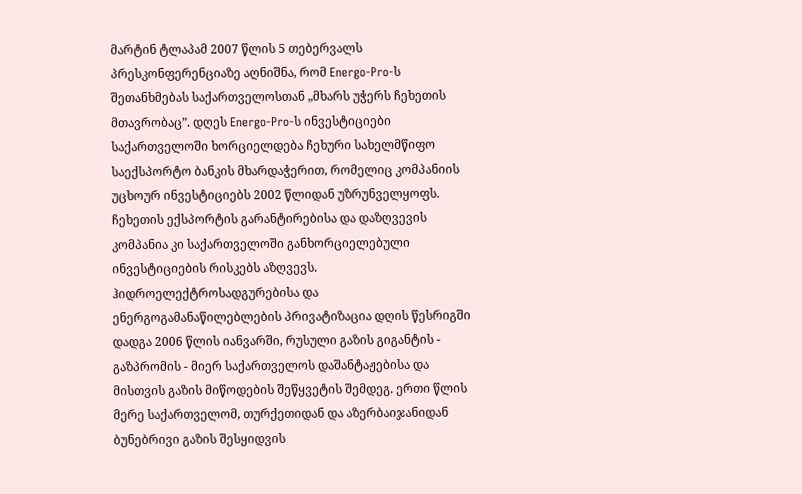მარტინ ტლაპამ 2007 წლის 5 თებერვალს პრესკონფერენციაზე აღნიშნა, რომ Energo-Pro-ს შეთანხმებას საქართველოსთან „მხარს უჭერს ჩეხეთის მთავრობაც”. დღეს Energo-Pro-ს ინვესტიციები საქართველოში ხორციელდება ჩეხური სახელმწიფო საექსპორტო ბანკის მხარდაჭერით, რომელიც კომპანიის უცხოურ ინვესტიციებს 2002 წლიდან უზრუნველყოფს. ჩეხეთის ექსპორტის გარანტირებისა და დაზღვევის კომპანია კი საქართველოში განხორციელებული ინვესტიციების რისკებს აზღვევს.
ჰიდროელექტროსადგურებისა და ენერგოგამანაწილებლების პრივატიზაცია დღის წესრიგში დადგა 2006 წლის იანვარში, რუსული გაზის გიგანტის - გაზპრომის - მიერ საქართველოს დაშანტაჟებისა და მისთვის გაზის მიწოდების შეწყვეტის შემდეგ. ერთი წლის მერე საქართველომ, თურქეთიდან და აზერბაიჯანიდან ბუნებრივი გაზის შესყიდვის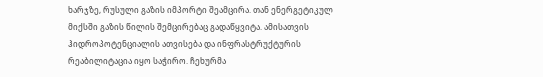ხარჯზე, რუსული გაზის იმპორტი შეამცირა. თან ენერგეტიკულ მიქსში გაზის წილის შემცირებაც გადაწყვიტა. ამისათვის ჰიდროპოტენციალის ათვისება და ინფრასტრუქტურის რეაბილიტაცია იყო საჭირო. ჩეხურმა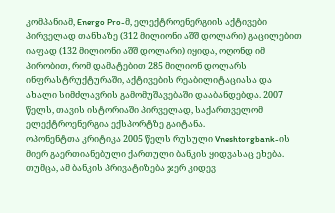კომპანიამ, Energo Pro-მ, ელექტროენერგიის აქტივები პირველად თანხაზე (312 მილიონი აშშ დოლარი) გაცილებით იაფად (132 მილიონი აშშ დოლარი) იყიდა, ოღონდ იმ პირობით, რომ დამატებით 285 მილიონ დოლარს ინფრასტრუქტურაში, აქტივების რეაბილიტაციასა და ახალი სიმძლავრის გამომუშავებაში დააბანდებდა. 2007 წელს, თავის ისტორიაში პირველად, საქართველომ ელექტროენერგია ექსპორტზე გაიტანა.
ოპონენტთა კრიტიკა 2005 წელს რუსული Vneshtorgbank-ის მიერ გაერთიანებული ქართული ბანკის ყიდვასაც ეხება. თუმცა, ამ ბანკის პრივატიზება ჯერ კიდევ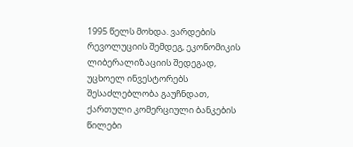1995 წელს მოხდა. ვარდების რევოლუციის შემდეგ, ეკონომიკის ლიბერალიზაციის შედეგად, უცხოელ ინვესტორებს შესაძლებლობა გაუჩნდათ, ქართული კომერციული ბანკების წილები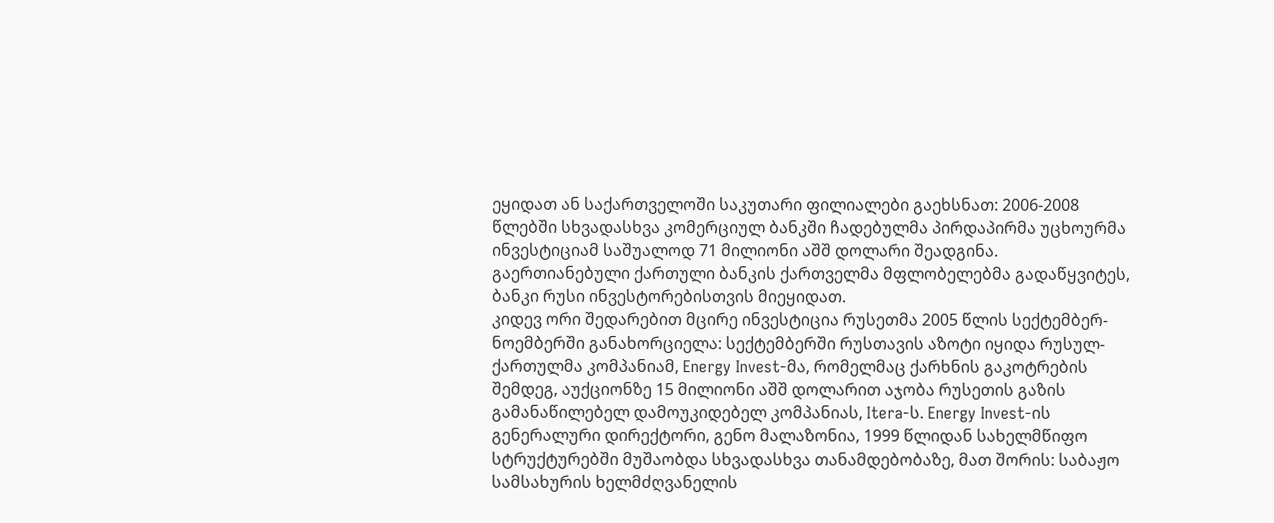ეყიდათ ან საქართველოში საკუთარი ფილიალები გაეხსნათ: 2006-2008 წლებში სხვადასხვა კომერციულ ბანკში ჩადებულმა პირდაპირმა უცხოურმა ინვესტიციამ საშუალოდ 71 მილიონი აშშ დოლარი შეადგინა.
გაერთიანებული ქართული ბანკის ქართველმა მფლობელებმა გადაწყვიტეს, ბანკი რუსი ინვესტორებისთვის მიეყიდათ.
კიდევ ორი შედარებით მცირე ინვესტიცია რუსეთმა 2005 წლის სექტემბერ-ნოემბერში განახორციელა: სექტემბერში რუსთავის აზოტი იყიდა რუსულ-ქართულმა კომპანიამ, Energy Invest-მა, რომელმაც ქარხნის გაკოტრების შემდეგ, აუქციონზე 15 მილიონი აშშ დოლარით აჯობა რუსეთის გაზის გამანაწილებელ დამოუკიდებელ კომპანიას, Itera-ს. Energy Invest-ის გენერალური დირექტორი, გენო მალაზონია, 1999 წლიდან სახელმწიფო სტრუქტურებში მუშაობდა სხვადასხვა თანამდებობაზე, მათ შორის: საბაჟო სამსახურის ხელმძღვანელის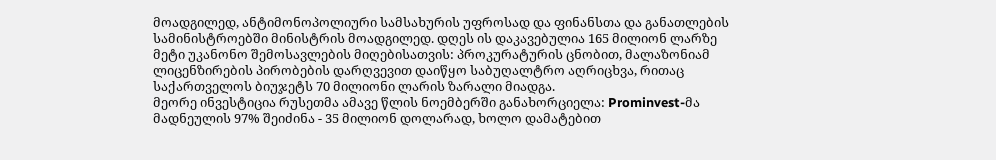მოადგილედ, ანტიმონოპოლიური სამსახურის უფროსად და ფინანსთა და განათლების სამინისტროებში მინისტრის მოადგილედ. დღეს ის დაკავებულია 165 მილიონ ლარზე მეტი უკანონო შემოსავლების მიღებისათვის: პროკურატურის ცნობით, მალაზონიამ ლიცენზირების პირობების დარღვევით დაიწყო საბუღალტრო აღრიცხვა, რითაც საქართველოს ბიუჯეტს 70 მილიონი ლარის ზარალი მიადგა.
მეორე ინვესტიცია რუსეთმა ამავე წლის ნოემბერში განახორციელა: Prominvest-მა მადნეულის 97% შეიძინა - 35 მილიონ დოლარად, ხოლო დამატებით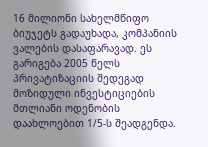16 მილიონი სახელმწიფო ბიუჯეტს გადაუხადა, კომპანიის ვალების დასაფარავად. ეს გარიგება 2005 წელს პრივატიზაციის შედეგად მოზიდული ინვესტიციების მთლიანი ოდენობის დაახლოებით 1/5-ს შეადგენდა.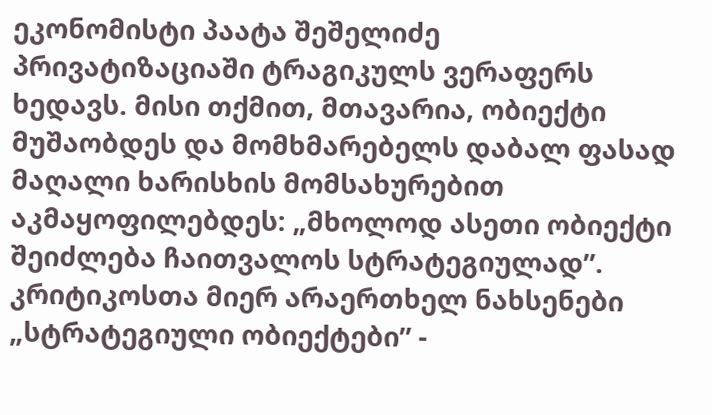ეკონომისტი პაატა შეშელიძე პრივატიზაციაში ტრაგიკულს ვერაფერს ხედავს. მისი თქმით, მთავარია, ობიექტი მუშაობდეს და მომხმარებელს დაბალ ფასად მაღალი ხარისხის მომსახურებით აკმაყოფილებდეს: „მხოლოდ ასეთი ობიექტი შეიძლება ჩაითვალოს სტრატეგიულად”.
კრიტიკოსთა მიერ არაერთხელ ნახსენები „სტრატეგიული ობიექტები” -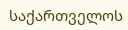საქართველოს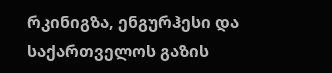რკინიგზა, ენგურჰესი და საქართველოს გაზის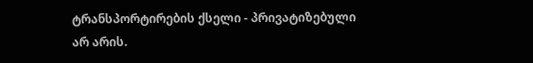ტრანსპორტირების ქსელი - პრივატიზებული არ არის.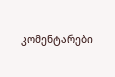კომენტარები